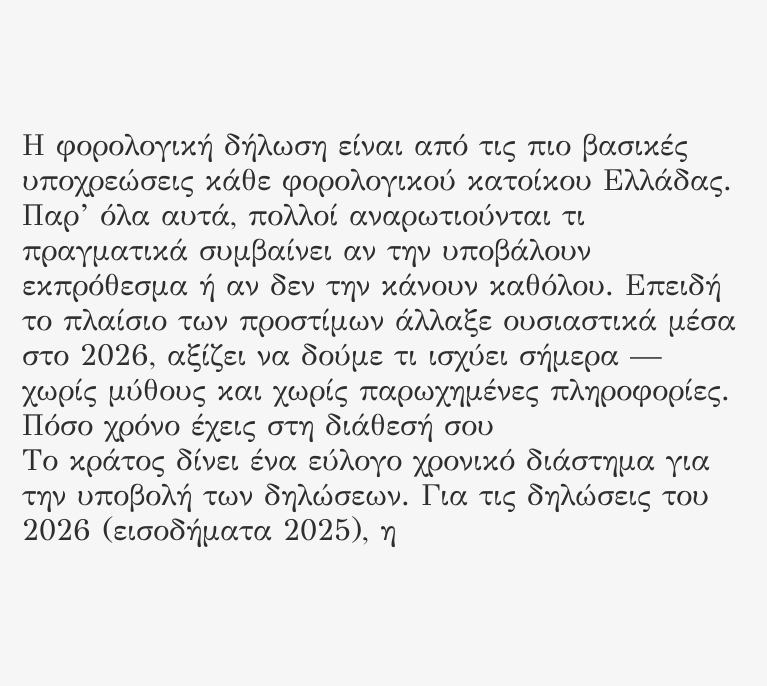Η φορολογική δήλωση είναι από τις πιο βασικές υποχρεώσεις κάθε φορολογικού κατοίκου Ελλάδας. Παρ’ όλα αυτά, πολλοί αναρωτιούνται τι πραγματικά συμβαίνει αν την υποβάλουν εκπρόθεσμα ή αν δεν την κάνουν καθόλου. Επειδή το πλαίσιο των προστίμων άλλαξε ουσιαστικά μέσα στο 2026, αξίζει να δούμε τι ισχύει σήμερα — χωρίς μύθους και χωρίς παρωχημένες πληροφορίες.
Πόσο χρόνο έχεις στη διάθεσή σου
Το κράτος δίνει ένα εύλογο χρονικό διάστημα για την υποβολή των δηλώσεων. Για τις δηλώσεις του 2026 (εισοδήματα 2025), η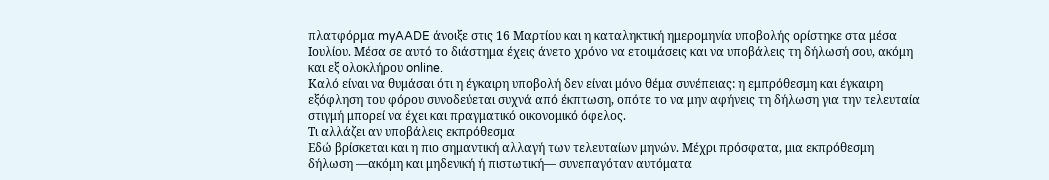πλατφόρμα myAADE άνοιξε στις 16 Μαρτίου και η καταληκτική ημερομηνία υποβολής ορίστηκε στα μέσα Ιουλίου. Μέσα σε αυτό το διάστημα έχεις άνετο χρόνο να ετοιμάσεις και να υποβάλεις τη δήλωσή σου, ακόμη και εξ ολοκλήρου online.
Καλό είναι να θυμάσαι ότι η έγκαιρη υποβολή δεν είναι μόνο θέμα συνέπειας: η εμπρόθεσμη και έγκαιρη εξόφληση του φόρου συνοδεύεται συχνά από έκπτωση, οπότε το να μην αφήνεις τη δήλωση για την τελευταία στιγμή μπορεί να έχει και πραγματικό οικονομικό όφελος.
Τι αλλάζει αν υποβάλεις εκπρόθεσμα
Εδώ βρίσκεται και η πιο σημαντική αλλαγή των τελευταίων μηνών. Μέχρι πρόσφατα, μια εκπρόθεσμη δήλωση —ακόμη και μηδενική ή πιστωτική— συνεπαγόταν αυτόματα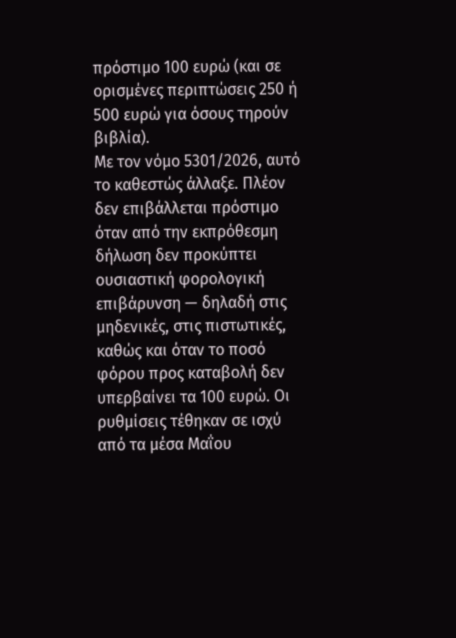πρόστιμο 100 ευρώ (και σε ορισμένες περιπτώσεις 250 ή 500 ευρώ για όσους τηρούν βιβλία).
Με τον νόμο 5301/2026, αυτό το καθεστώς άλλαξε. Πλέον δεν επιβάλλεται πρόστιμο όταν από την εκπρόθεσμη δήλωση δεν προκύπτει ουσιαστική φορολογική επιβάρυνση — δηλαδή στις μηδενικές, στις πιστωτικές, καθώς και όταν το ποσό φόρου προς καταβολή δεν υπερβαίνει τα 100 ευρώ. Οι ρυθμίσεις τέθηκαν σε ισχύ από τα μέσα Μαΐου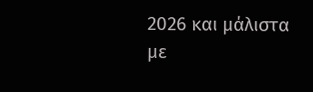2026 και μάλιστα με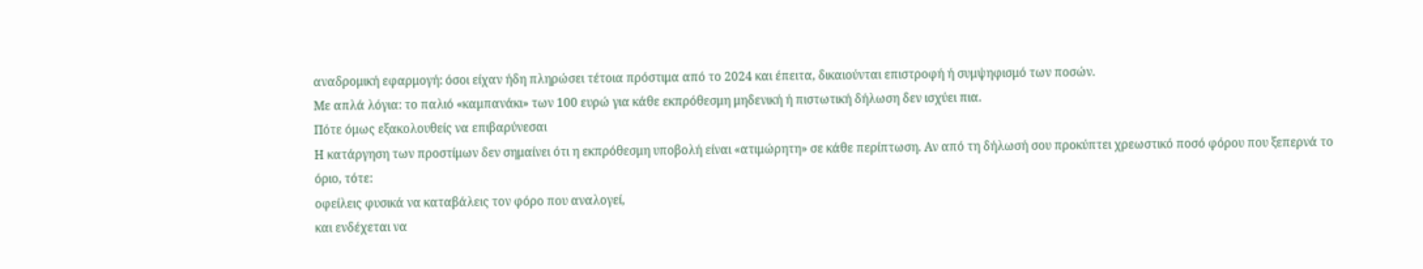αναδρομική εφαρμογή: όσοι είχαν ήδη πληρώσει τέτοια πρόστιμα από το 2024 και έπειτα, δικαιούνται επιστροφή ή συμψηφισμό των ποσών.
Με απλά λόγια: το παλιό «καμπανάκι» των 100 ευρώ για κάθε εκπρόθεσμη μηδενική ή πιστωτική δήλωση δεν ισχύει πια.
Πότε όμως εξακολουθείς να επιβαρύνεσαι
Η κατάργηση των προστίμων δεν σημαίνει ότι η εκπρόθεσμη υποβολή είναι «ατιμώρητη» σε κάθε περίπτωση. Αν από τη δήλωσή σου προκύπτει χρεωστικό ποσό φόρου που ξεπερνά το όριο, τότε:
οφείλεις φυσικά να καταβάλεις τον φόρο που αναλογεί,
και ενδέχεται να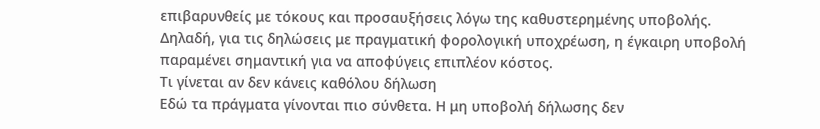επιβαρυνθείς με τόκους και προσαυξήσεις λόγω της καθυστερημένης υποβολής.
Δηλαδή, για τις δηλώσεις με πραγματική φορολογική υποχρέωση, η έγκαιρη υποβολή παραμένει σημαντική για να αποφύγεις επιπλέον κόστος.
Τι γίνεται αν δεν κάνεις καθόλου δήλωση
Εδώ τα πράγματα γίνονται πιο σύνθετα. Η μη υποβολή δήλωσης δεν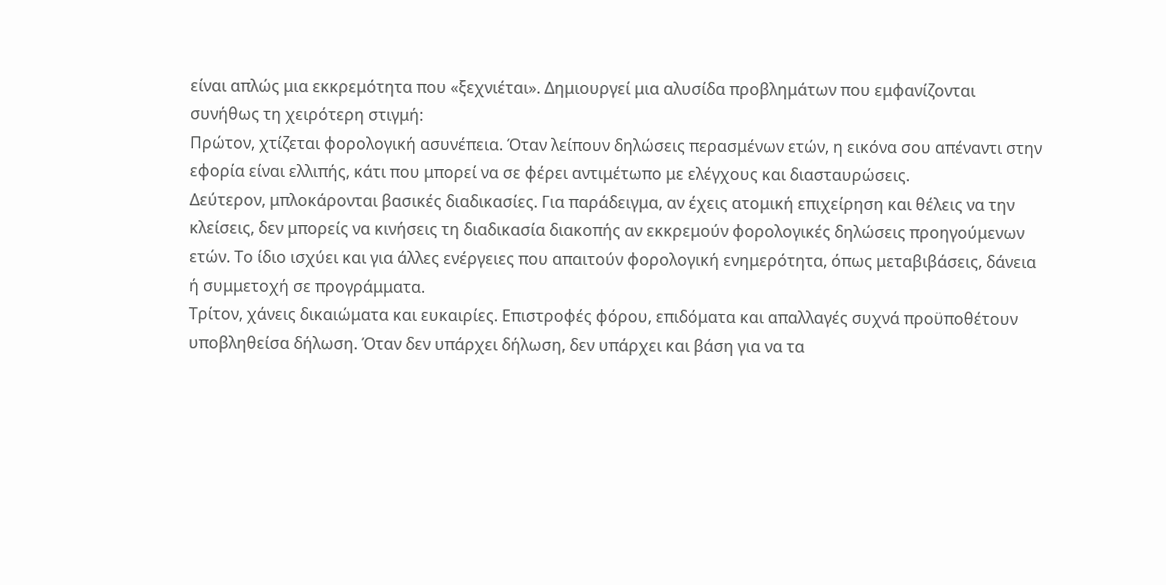είναι απλώς μια εκκρεμότητα που «ξεχνιέται». Δημιουργεί μια αλυσίδα προβλημάτων που εμφανίζονται συνήθως τη χειρότερη στιγμή:
Πρώτον, χτίζεται φορολογική ασυνέπεια. Όταν λείπουν δηλώσεις περασμένων ετών, η εικόνα σου απέναντι στην εφορία είναι ελλιπής, κάτι που μπορεί να σε φέρει αντιμέτωπο με ελέγχους και διασταυρώσεις.
Δεύτερον, μπλοκάρονται βασικές διαδικασίες. Για παράδειγμα, αν έχεις ατομική επιχείρηση και θέλεις να την κλείσεις, δεν μπορείς να κινήσεις τη διαδικασία διακοπής αν εκκρεμούν φορολογικές δηλώσεις προηγούμενων ετών. Το ίδιο ισχύει και για άλλες ενέργειες που απαιτούν φορολογική ενημερότητα, όπως μεταβιβάσεις, δάνεια ή συμμετοχή σε προγράμματα.
Τρίτον, χάνεις δικαιώματα και ευκαιρίες. Επιστροφές φόρου, επιδόματα και απαλλαγές συχνά προϋποθέτουν υποβληθείσα δήλωση. Όταν δεν υπάρχει δήλωση, δεν υπάρχει και βάση για να τα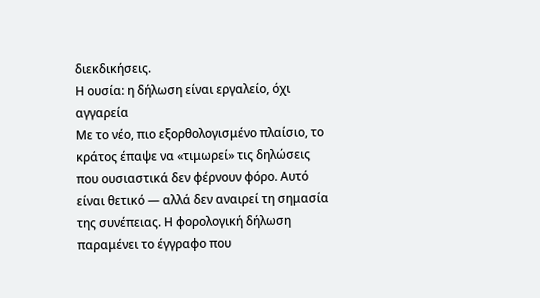διεκδικήσεις.
Η ουσία: η δήλωση είναι εργαλείο, όχι αγγαρεία
Με το νέο, πιο εξορθολογισμένο πλαίσιο, το κράτος έπαψε να «τιμωρεί» τις δηλώσεις που ουσιαστικά δεν φέρνουν φόρο. Αυτό είναι θετικό — αλλά δεν αναιρεί τη σημασία της συνέπειας. Η φορολογική δήλωση παραμένει το έγγραφο που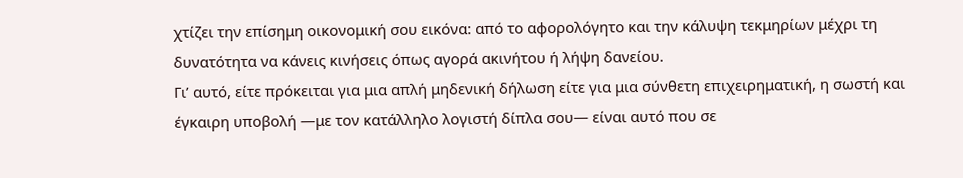χτίζει την επίσημη οικονομική σου εικόνα: από το αφορολόγητο και την κάλυψη τεκμηρίων μέχρι τη δυνατότητα να κάνεις κινήσεις όπως αγορά ακινήτου ή λήψη δανείου.
Γι’ αυτό, είτε πρόκειται για μια απλή μηδενική δήλωση είτε για μια σύνθετη επιχειρηματική, η σωστή και έγκαιρη υποβολή —με τον κατάλληλο λογιστή δίπλα σου— είναι αυτό που σε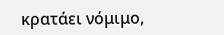κρατάει νόμιμο,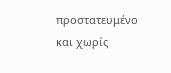προστατευμένο και χωρίς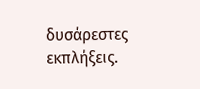δυσάρεστες εκπλήξεις.